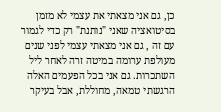כן, גם אני מצאתי את עצמי לא מזמן בסיטואציה שאני "נותנת" רק כדי לגמור עם זה , גם אני מצאתי עצמי לפני שנים מעולפת ערומה במיטה זרה לאחר ליל השתכרות. גם אני בכל הפעמים האלה הרגשתי טמאה, מחוללת, אבל בעיקר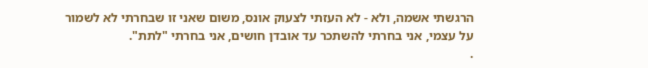הרגשתי אשמה, ולא - לא העזתי לצעוק אונס, משום שאני זו שבחרתי לא לשמור על עצמי, אני בחרתי להשתכר עד אובדן חושים, אני בחרתי "לתת".
.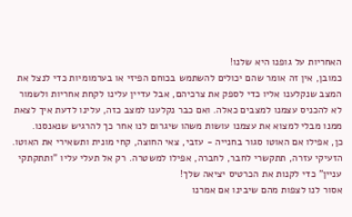האחריות על גופנו היא שלנו!
כמובן, אין זה אומר שהם יכולים להשתמש בכוחם הפיזי או בערמומיות כדי לנצל את המצב שנקלענו אליו כדי לספק את צרכיהם, אבל עדיין עלינו לקחת אחריות ולשמור לא להכניס עצמנו למצבים כאלה. ואם כבר נקלענו למצב כזה, עלינו לדעת איך לצאת ממנו מבלי למצוא את עצמנו עושות משהו שיגרום לנו אחר כך להרגיש שנאנסנו.
כן, אפילו אם האוטו סגור בחנייה - עזבי, צאי החוצה, קחי מונית ותשאירי את האוטו. הזעיקי עזרה, תתקשרי לחבר, לחברה, אפילו למשטרה. רק אל תעלי עליו "ותתקתקי עניין" כדי לקנות את הכרטיס יציאה שלך!
אסור לנו לצפות מהם שיבינו אם אמרנו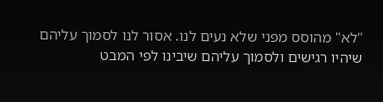"לא" מהוסס מפני שלא נעים לנו. אסור לנו לסמוך עליהם שיהיו רגישים ולסמוך עליהם שיבינו לפי המבט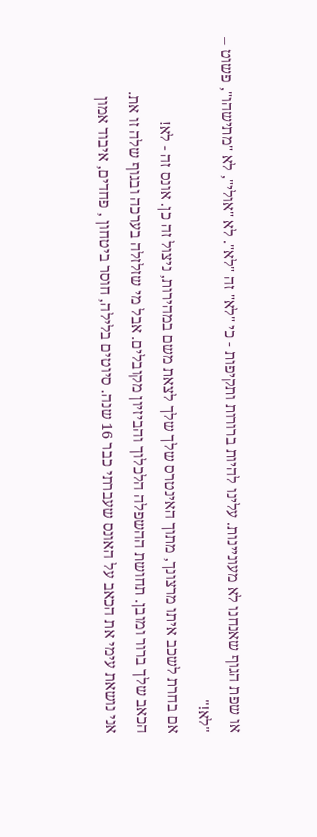או שפת הגוף שאנחנו לא מעוניינות. עלינו להיות ברורות ותקיפות - כי "לא" זה "לא". לא "אולי", לא "מתישהו", פשוט – "לא!"
אם בחרת לשכב איתו מרצונך, מתוך האינטרס שלך שלך לצאת משם במהירות, ניצול זה כן. אונס זה - לא!
הכאב שלך ברור ומובן. תחושת ההשפלה הלכלוך והביזיון מקובלים. אבל מי שזלזלה בערכה ובגוף שלה זו את.
אני נושאת עימי את הכאב על האונס שעברתי כבר 16 שנה. סיוטים בלילה, חוסר ביטחון , פחדים, איבוד אמון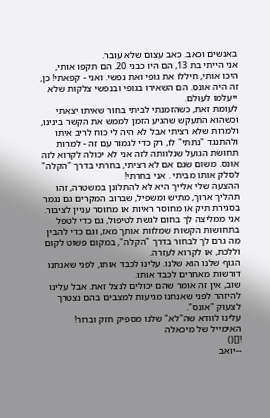באנשים וכאב. כאב עצום שלא עובר.
אני הייתי בת 13, הם היו כבני 20. הם תקפו אותי, היכו אותי, חיללו את גופי ואת נפשי. ואני - קפאתי! כן, זה היה אונס. הם השאירו בגופי ובנפשי צלקות שלא ייעלמו לעולם.
לעומת זאת, כשהזמנתי לביתי בחור שאיתו יצאתי וכשהוא התעקש שהגיע הזמן לממש את הקשר בינינו, ולמרות שלא רציתי אבל לא היה לי כוח לריב איתו ולהתנגד "נתתי" לו, רק כדי לגמור עם זה - למרות תחושת הגועל שנלוותה לזה אני לא יכולה לקרוא לזה אונס. משום שגם אם לא רציתי, בחרתי בדרך "הקלה" לסלק אותו מביתי . אני בחרתי!
ההצעה שלי אלייך היא לא להתלונן במשטרה, זהו תהליך ארוך, מתיש ומשפיל, שברוב המקרים גם נגמר בסגירת תיק או מחוסר ראיות או מחוסר עניין לציבור. אני ממליצה לך בחום לגשת לטיפול, גם כדי לטפל בתחושות הקשות שמלוות אותך מאז, וגם כדי להבין מה גרם לך לבחור בדרך "הקלה", במקום פשוט לקום וללכת, או לקרוא לעזרה.
הגוף שלנו הוא שלנו. עלינו לכבד אותו, לפני שאנחנו דורשות מאחרים לכבד אותו.
שוב, אין זה אומר שהם יכולים לנצל זאת. אבל עלינו להיזהר לפני שאנחנו מגיעות למצבים בהם נצטרך לצעוק "אונס".
עלינו לוודא שה"לא" שלנו מספיק חזק וברור!
האימייל של מיכאלה
![]()
--יואב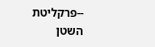--פרקליטת השטן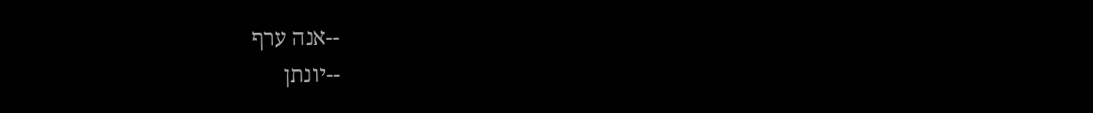--אנה ערף
--יונתן